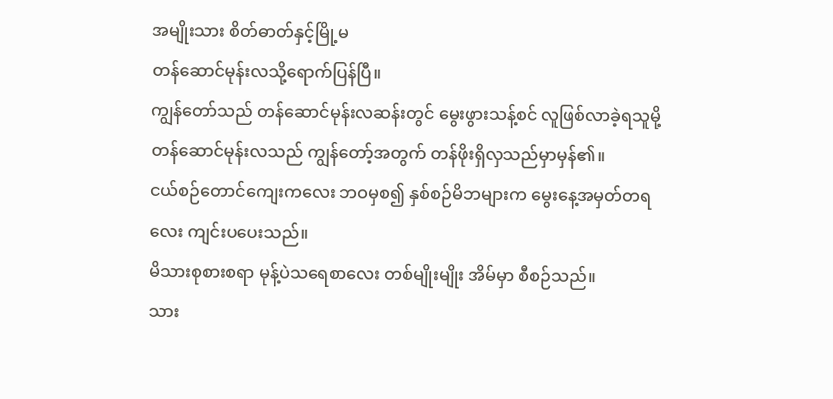အမျိုးသား စိတ်ဓာတ်နှင့်မြို့မ
တန်ဆောင်မုန်းလသို့ရောက်ပြန်ပြီ။
ကျွန်တော်သည် တန်ဆောင်မုန်းလဆန်းတွင် မွေးဖွားသန့်စင် လူဖြစ်လာခဲ့ရသူမို့ တန်ဆောင်မုန်းလသည် ကျွန်တော့်အတွက် တန်ဖိုးရှိလှသည်မှာမှန်၏။
ငယ်စဉ်တောင်ကျေးကလေး ဘဝမှစ၍ နှစ်စဉ်မိဘများက မွေးနေ့အမှတ်တရလေး ကျင်းပပေးသည်။
မိသားစုစားစရာ မုန့်ပဲသရေစာလေး တစ်မျိုးမျိုး အိမ်မှာ စီစဉ်သည်။
သား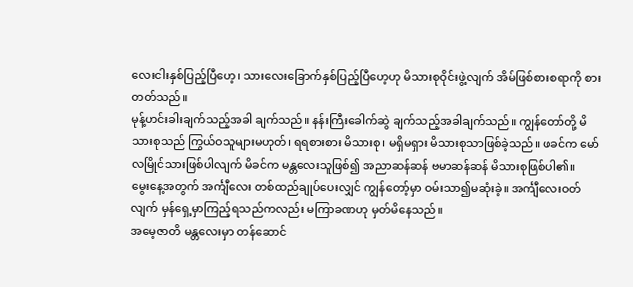လေးငါးနှစ်ပြည့်ပြီဟေ့၊ သားလေးခြောက်နှစ်ပြည့်ပြီဟေ့ဟု မိသားစုဝိုင်းဖွဲ့လျက် အိမ်ဖြစ်စားစရာကို စားတတ်သည်။
မုန့်ဟင်းခါးချက်သည့်အခါ ချက်သည်။ နန်းကြီးခေါက်ဆွဲ ချက်သည့်အခါချက်သည်။ ကျွန်တော်တို့ မိသားစုသည် ကြွယ်ဝသူများမဟုတ်၊ ရရစားစား မိသားစု၊ မရှိမရှား မိသားစုသာဖြစ်ခဲ့သည်။ ဖခင်က မော်လမြိုင်သားဖြစ်ပါလျက် မိခင်က မန္တလေးသူဖြစ်၍ အညာဆန်ဆန် ဗမာဆန်ဆန် မိသားစုဖြစ်ပါ၏။
မွေးနေ့အတွက် အင်္ကျီလေး တစ်ထည်ချုပ်ပေးလျှင် ကျွန်တော့်မှာ ဝမ်းသာ၍မဆုံးခဲ့။ အင်္ကျီလေးဝတ်လျက် မှန်ရှေ့မှာကြည့်ရသည်ကလည်း မကြာခဏဟု မှတ်မိနေသည်။
အမေ့ဇာတိ မန္တလေးမှာ တန်ဆောင်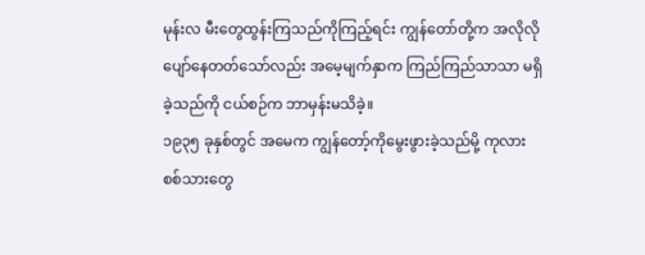မုန်းလ မီးတွေထွန်းကြသည်ကိုကြည့်ရင်း ကျွန်တော်တို့က အလိုလိုပျော်နေတတ်သော်လည်း အမေ့မျက်နှာက ကြည်ကြည်သာသာ မရှိခဲ့သည်ကို ငယ်စဉ်က ဘာမှန်းမသိခဲ့။
၁၉၃၅ ခုနှစ်တွင် အမေက ကျွန်တော့်ကိုမွေးဖွားခဲ့သည်မို့ ကုလားစစ်သားတွေ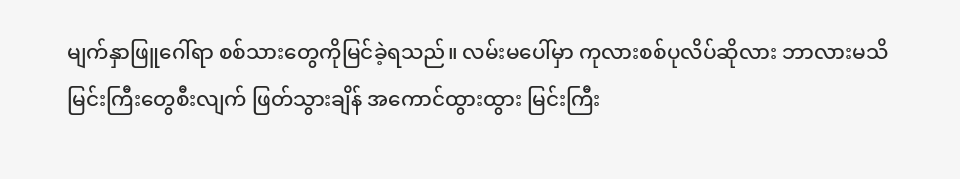မျက်နှာဖြူဂေါ်ရာ စစ်သားတွေကိုမြင်ခဲ့ရသည်။ လမ်းမပေါ်မှာ ကုလားစစ်ပုလိပ်ဆိုလား ဘာလားမသိ မြင်းကြီးတွေစီးလျက် ဖြတ်သွားချိန် အကောင်ထွားထွား မြင်းကြီး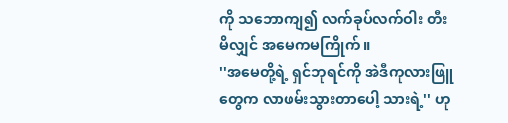ကို သဘောကျ၍ လက်ခုပ်လက်ဝါး တီးမိလျှင် အမေကမကြိုက်။
''အမေတို့ရဲ့ ရှင်ဘုရင်ကို အဲဒီကုလားဖြူတွေက လာဖမ်းသွားတာပေါ့ သားရဲ့'' ဟု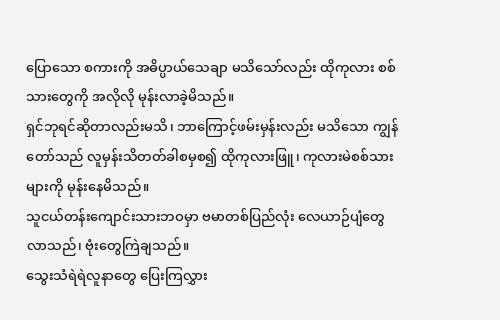ပြောသော စကားကို အဓိပ္ပာယ်သေချာ မသိသော်လည်း ထိုကုလား စစ်သားတွေကို အလိုလို မုန်းလာခဲ့မိသည်။
ရှင်ဘုရင်ဆိုတာလည်းမသိ၊ ဘာကြောင့်ဖမ်းမှန်းလည်း မသိသော ကျွန်တော်သည် လူမှန်းသိတတ်ခါစမှစ၍ ထိုကုလားဖြူ၊ ကုလားမဲစစ်သားများကို မုန်းနေမိသည်။
သူငယ်တန်းကျောင်းသားဘဝမှာ ဗမာတစ်ပြည်လုံး လေယာဉ်ပျံတွေလာသည်၊ ဗုံးတွေကြဲချသည်။
သွေးသံရဲရဲလူနာတွေ ပြေးကြလွှား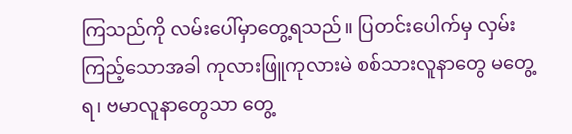ကြသည်ကို လမ်းပေါ်မှာတွေ့ရသည်။ ပြတင်းပေါက်မှ လှမ်းကြည့်သောအခါ ကုလားဖြူကုလားမဲ စစ်သားလူနာတွေ မတွေ့ရ၊ ဗမာလူနာတွေသာ တွေ့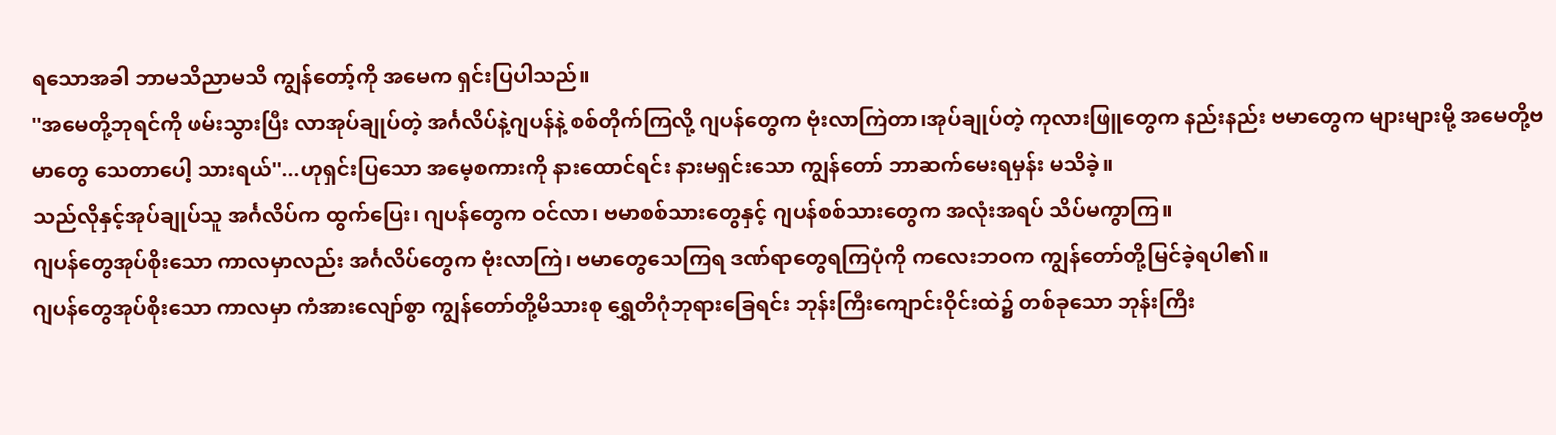ရသောအခါ ဘာမသိညာမသိ ကျွန်တော့်ကို အမေက ရှင်းပြပါသည်။
''အမေတို့ဘုရင်ကို ဖမ်းသွားပြီး လာအုပ်ချုပ်တဲ့ အင်္ဂလိပ်နဲ့ဂျပန်နဲ့ စစ်တိုက်ကြလို့ ဂျပန်တွေက ဗုံးလာကြဲတာ၊အုပ်ချုပ်တဲ့ ကုလားဖြူတွေက နည်းနည်း ဗမာတွေက များများမို့ အမေတို့ဗမာတွေ သေတာပေါ့ သားရယ်''...ဟုရှင်းပြသော အမေ့စကားကို နားထောင်ရင်း နားမရှင်းသော ကျွန်တော် ဘာဆက်မေးရမှန်း မသိခဲ့။
သည်လိုနှင့်အုပ်ချုပ်သူ အင်္ဂလိပ်က ထွက်ပြေး၊ ဂျပန်တွေက ဝင်လာ၊ ဗမာစစ်သားတွေနှင့် ဂျပန်စစ်သားတွေက အလုံးအရပ် သိပ်မကွာကြ။
ဂျပန်တွေအုပ်စိုးသော ကာလမှာလည်း အင်္ဂလိပ်တွေက ဗုံးလာကြဲ၊ ဗမာတွေသေကြရ ဒဏ်ရာတွေရကြပုံကို ကလေးဘဝက ကျွန်တော်တို့မြင်ခဲ့ရပါ၏။
ဂျပန်တွေအုပ်စိုးသော ကာလမှာ ကံအားလျော်စွာ ကျွန်တော်တို့မိသားစု ရွှေတိဂုံဘုရားခြေရင်း ဘုန်းကြီးကျောင်းဝိုင်းထဲ၌ တစ်ခုသော ဘုန်းကြီး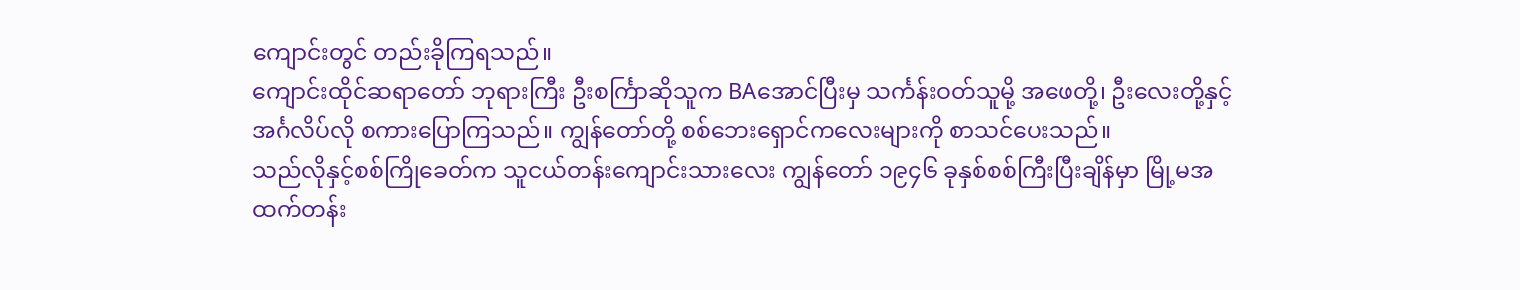ကျောင်းတွင် တည်းခိုကြရသည်။
ကျောင်းထိုင်ဆရာတော် ဘုရားကြီး ဦးစင်္ကြာဆိုသူက BAအောင်ပြီးမှ သင်္ကန်းဝတ်သူမို့ အဖေတို့၊ ဦးလေးတို့နှင့် အင်္ဂလိပ်လို စကားပြောကြသည်။ ကျွန်တော်တို့ စစ်ဘေးရှောင်ကလေးများကို စာသင်ပေးသည်။
သည်လိုနှင့်စစ်ကြိုခေတ်က သူငယ်တန်းကျောင်းသားလေး ကျွန်တော် ၁၉၄၆ ခုနှစ်စစ်ကြီးပြီးချိန်မှာ မြို့မအထက်တန်း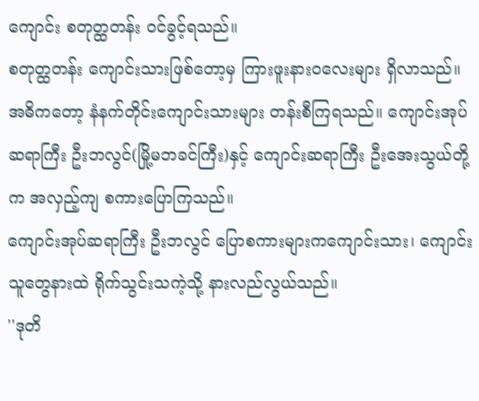ကျောင်း စတုတ္ထတန်း ဝင်ခွင့်ရသည်။
စတုတ္ထတန်း ကျောင်းသားဖြစ်တော့မှ ကြားဖူးနားဝလေးများ ရှိလာသည်။
အဓိကတော့ နံနက်တိုင်းကျောင်းသားများ တန်းစီကြရသည်။ ကျောင်းအုပ်ဆရာကြီး ဦးဘလွင်(မြို့မဘခင်ကြီး)နှင့် ကျောင်းဆရာကြီး ဦးအေးသွယ်တို့က အလှည့်ကျ စကားပြောကြသည်။
ကျောင်းအုပ်ဆရာကြီး ဦးဘလွင် ပြောစကားများကကျောင်းသား၊ ကျောင်းသူတွေနားထဲ ရိုက်သွင်းသကဲ့သို့ နားလည်လွယ်သည်။
''ဒုတိ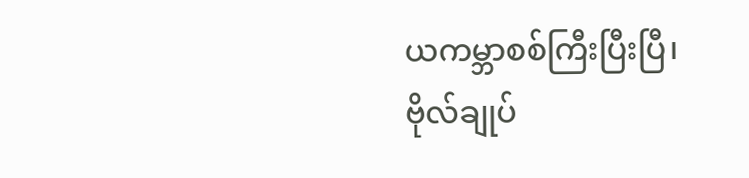ယကမ္ဘာစစ်ကြီးပြီးပြီ၊ ဗိုလ်ချုပ်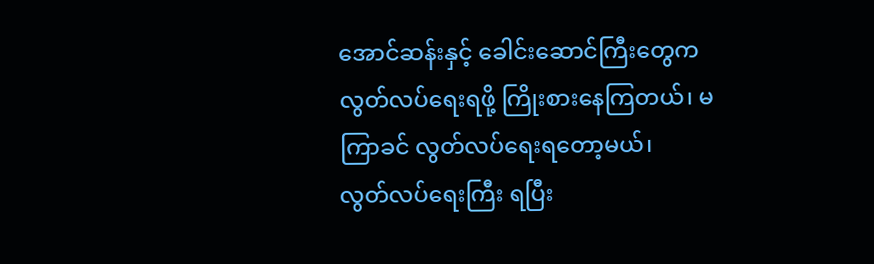အောင်ဆန်းနှင့် ခေါင်းဆောင်ကြီးတွေက လွတ်လပ်ရေးရဖို့ ကြိုးစားနေကြတယ်၊ မကြာခင် လွတ်လပ်ရေးရတော့မယ်၊
လွတ်လပ်ရေးကြီး ရပြီး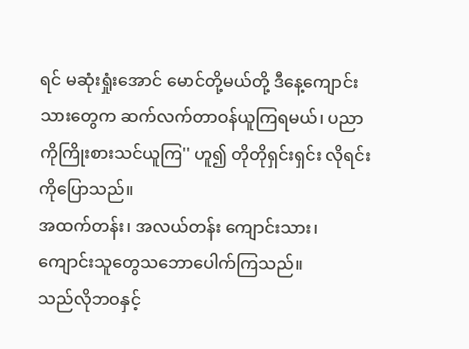ရင် မဆုံးရှုံးအောင် မောင်တို့မယ်တို့ ဒီနေ့ကျောင်းသားတွေက ဆက်လက်တာဝန်ယူကြရမယ်၊ ပညာကိုကြိုးစားသင်ယူကြ'' ဟူ၍ တိုတိုရှင်းရှင်း လိုရင်းကိုပြောသည်။
အထက်တန်း၊ အလယ်တန်း ကျောင်းသား၊ ကျောင်းသူတွေသဘောပေါက်ကြသည်။
သည်လိုဘဝနှင့်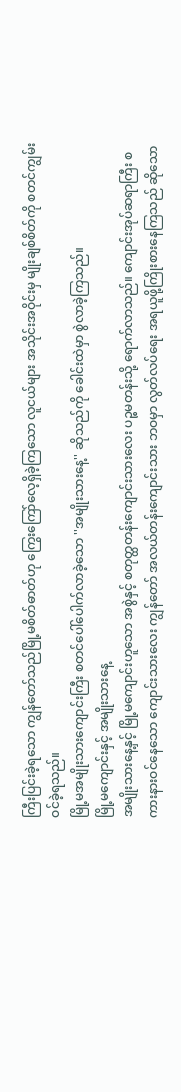ကြီးပြင်းခဲ့ရသော ကျွန်တော်သည်မြို့မစိတ်ဓာတ်ဟု ကြွေးကြော်လေ့ရှိခဲ့ကြသော လူငယ်များ အသိုင်းအဝိုင်းမှ မျိုးချစ်စိတ်ကို စတင်ကျွမ်းဝင်ခဲ့ရသည်။
မြို့မအမျိုးသားကျောင်းကြီး စတင်ပေါ်ပေါက်လာခဲ့သော ''အမျိုးသားနေ့'' ဆိုသည်ကို ခေါင်းထဲမှာ စွဲလာခဲ့ကြသည်။
မြို့မကျောင်းနှင့် အမျိုးသားနေ့
အမျိုးသားနေ့နှင့် မြို့မကျောင်းဟူသော အစွဲနှင့် စတုတ္ထတန်းကျောင်းသားလေး ပဉ္စမတန်းသို့ ရောက်လာသည်။ ကျောင်းအုပ်ဆရာကြီး စကားနားဝင်နေသော ကျောင်းသားလေး ကျွန်တော် အလယ်တန်းကျောင်းသား ဘဝမှာ လွတ်လပ်ရေး အရယူဖို့ကြိုးစားနေကြသည် ဆိုသော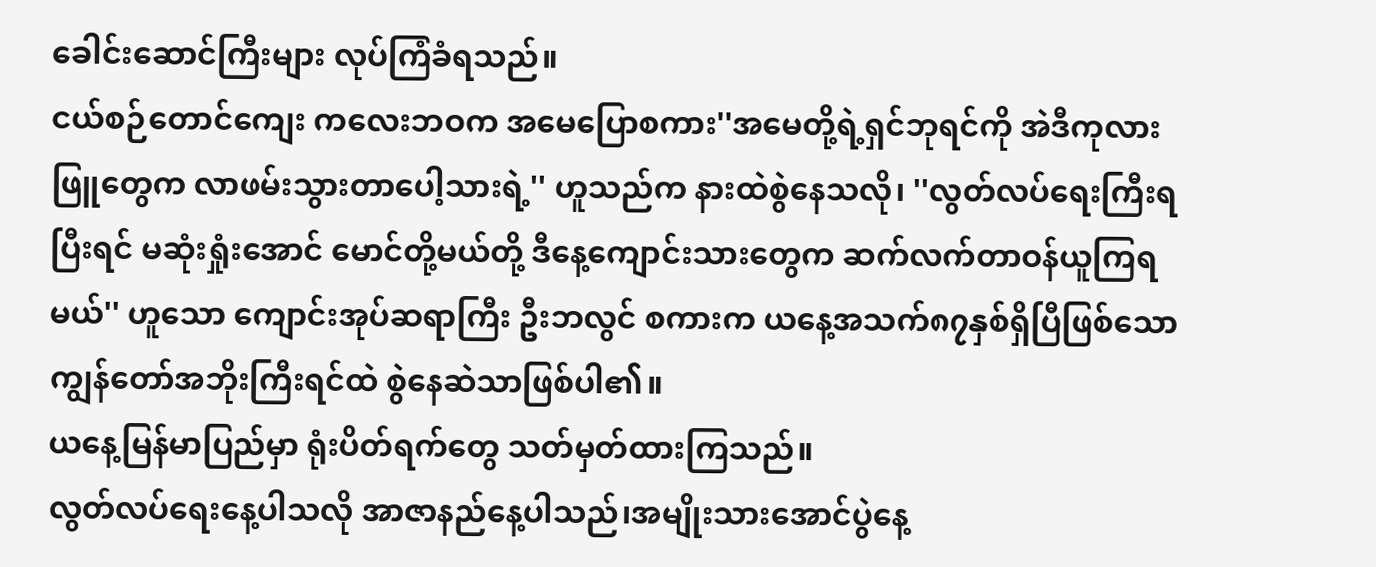ခေါင်းဆောင်ကြီးများ လုပ်ကြံခံရသည်။
ငယ်စဉ်တောင်ကျေး ကလေးဘဝက အမေပြောစကား''အမေတို့ရဲ့ရှင်ဘုရင်ကို အဲဒီကုလားဖြူတွေက လာဖမ်းသွားတာပေါ့သားရဲ့'' ဟူသည်က နားထဲစွဲနေသလို၊ ''လွတ်လပ်ရေးကြီးရပြီးရင် မဆုံးရှုံးအောင် မောင်တို့မယ်တို့ ဒီနေ့ကျောင်းသားတွေက ဆက်လက်တာဝန်ယူကြရမယ်'' ဟူသော ကျောင်းအုပ်ဆရာကြီး ဦးဘလွင် စကားက ယနေ့အသက်၈၇နှစ်ရှိပြီဖြစ်သော ကျွန်တော်အဘိုးကြီးရင်ထဲ စွဲနေဆဲသာဖြစ်ပါ၏။
ယနေ့မြန်မာပြည်မှာ ရုံးပိတ်ရက်တွေ သတ်မှတ်ထားကြသည်။
လွတ်လပ်ရေးနေ့ပါသလို အာဇာနည်နေ့ပါသည်၊အမျိုးသားအောင်ပွဲနေ့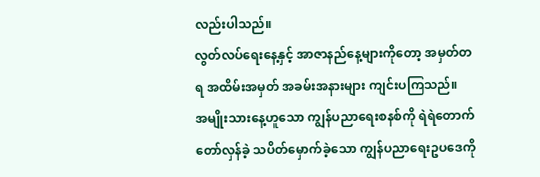လည်းပါသည်။
လွတ်လပ်ရေးနေ့နှင့် အာဇာနည်နေ့များကိုတော့ အမှတ်တရ အထိမ်းအမှတ် အခမ်းအနားများ ကျင်းပကြသည်။
အမျိုးသားနေ့ဟူသော ကျွန်ပညာရေးစနစ်ကို ရဲရဲတောက်တော်လှန်ခဲ့ သပိတ်မှောက်ခဲ့သော ကျွန်ပညာရေးဥပဒေကို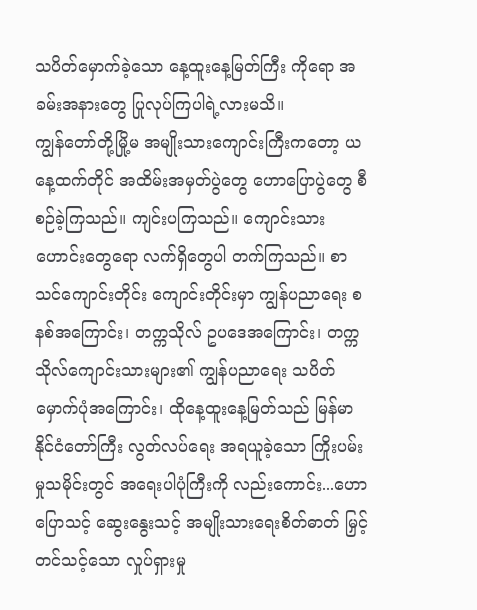သပိတ်မှောက်ခဲ့သော နေ့ထူးနေ့မြတ်ကြီး ကိုရော အခမ်းအနားတွေ ပြုလုပ်ကြပါရဲ့လားမသိ။
ကျွန်တော်တို့မြို့မ အမျိုးသားကျောင်းကြီးကတော့ ယနေ့ထက်တိုင် အထိမ်းအမှတ်ပွဲတွေ ဟောပြောပွဲတွေ စီစဉ်ခဲ့ကြသည်။ ကျင်းပကြသည်။ ကျောင်းသားဟောင်းတွေရော လက်ရှိတွေပါ တက်ကြသည်။ စာသင်ကျောင်းတိုင်း ကျောင်းတိုင်းမှာ ကျွန်ပညာရေး စနစ်အကြောင်း၊ တက္ကသိုလ် ဥပဒေအကြောင်း၊ တက္ကသိုလ်ကျောင်းသားများ၏ ကျွန်ပညာရေး သပိတ်မှောက်ပုံအကြောင်း၊ ထိုနေ့ထူးနေ့မြတ်သည် မြန်မာနိုင်ငံတော်ကြီး လွတ်လပ်ရေး အရယူခဲ့သော ကြိုးပမ်းမှုသမိုင်းတွင် အရေးပါပုံကြီးကို လည်းကောင်း...ဟောပြောသင့် ဆွေးနွေးသင့် အမျိုးသားရေးစိတ်ဓာတ် မြှင့်တင်သင့်သော လှုပ်ရှားမှု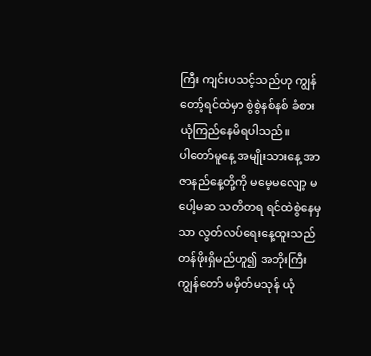ကြီး ကျင်းပသင့်သည်ဟု ကျွန်တော့်ရင်ထဲမှာ စွဲစွဲနစ်နစ် ခံစား ယုံကြည်နေမိရပါသည်။
ပါတော်မူနေ့ အမျိုးသားနေ့ အာဇာနည်နေ့တို့ကို မမေ့မလျော့ မပေါ့မဆ သတိတရ ရင်ထဲစွဲနေမှသာ လွတ်လပ်ရေးနေ့ထူးသည် တန်ဖိုးရှိမည်ဟူ၍ အဘိုးကြီး ကျွန်တော် မမှိတ်မသုန် ယုံ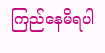ကြည်နေမိရပါ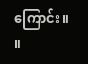ကြောင်း။ ။